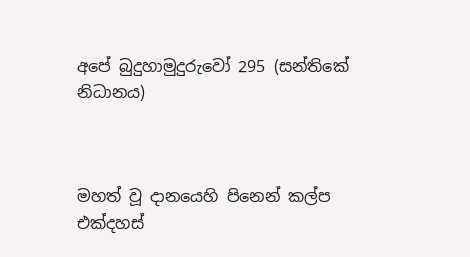අපේ බුදුහාමුදුරුවෝ 295 (සන්තිකේ නිධානය)



මහත් වූ දානයෙහි පිනෙන් කල්ප එක්දහස්‌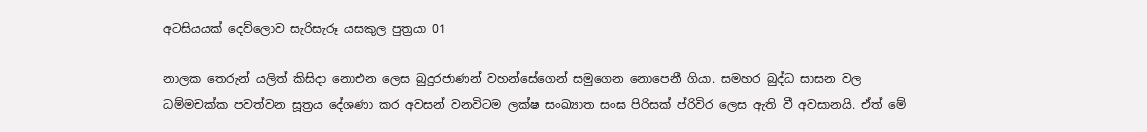අටසියයක්‌ දෙව්ලොව සැරිසැරූ යසකුල පුත්‍රයා 01

නාලක තෙරුන් යලිත් කිසිදා නොඑන ලෙස බුදුරජාණන් වහන්සේගෙන් සමුගෙන නොපෙනී ගියා. සමහර බුද්ධ සාසන වල ධම්මචක්ක පවත්වන සූත්‍රය දේශණා කර අවසන් වනවිටම ලක්ෂ සංඛ්‍යාත සංඝ පිරිසක් ප්රිවිර ලෙස ඇති වී අවසානයි. ඒත් මේ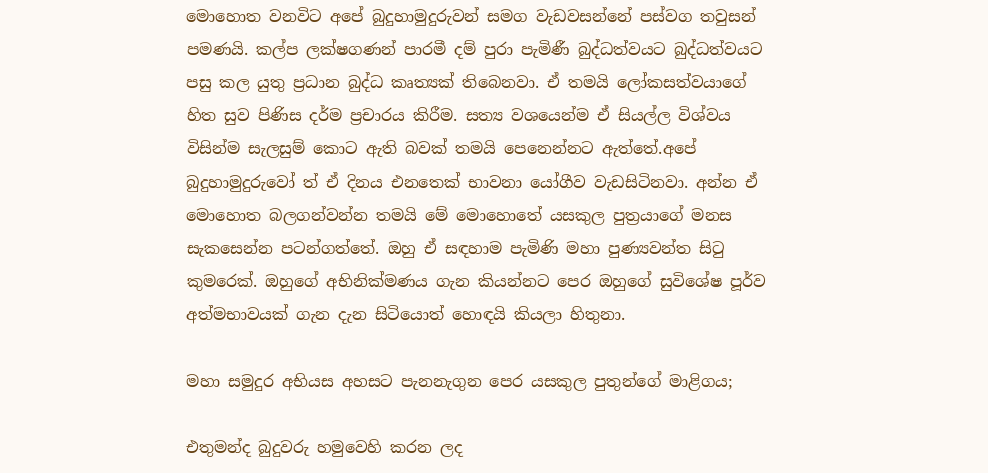මොහොත වනවිට අපේ බුදුහාමුදුරුවන් සමග වැඩවසන්නේ පස්වග තවුසන් පමණයි. කල්ප ලක්ෂගණන් පාරමී දම් පුරා පැමිණී බුද්ධත්වයට බුද්ධත්වයට පසු කල යුතු ප්‍රධාන බුද්ධ කෘත්‍යක් තිබෙනවා. ඒ තමයි ලෝකසත්වයාගේ හිත සුව පිණිස දර්ම ප්‍රචාරය කිරීම. සත්‍ය වශයෙන්ම ඒ සියල්ල විශ්වය විසින්ම සැලසුම් කොට ඇති බවක් තමයි පෙනෙන්නට ඇත්තේ.අපේ බුදුහාමුදුරුවෝ ත් ඒ දිනය එනතෙක් භාවනා යෝගීව වැඩසිටිනවා. අන්න ඒ මොහොත බලගන්වන්න තමයි මේ මොහොතේ යසකුල පුත්‍රයාගේ මනස සැකසෙන්න පටන්ගත්තේ. ඔහු ඒ සඳහාම පැමිණි මහා පුණ්‍යවන්ත සිටු කුමරෙක්. ඔහුගේ අභිනික්මණය ගැන කියන්නට පෙර ඔහුගේ සුවිශේෂ පූර්ව අත්මභාවයක් ගැන දැන සිටියොත් හොඳයි කියලා හිතුනා.

මහා සමුදුර අභියස අහසට පැනනැගුන පෙර යසකුල පුතුන්ගේ මාළිගය;

එතුමන්ද බුදුවරු හමුවෙහි කරන ලද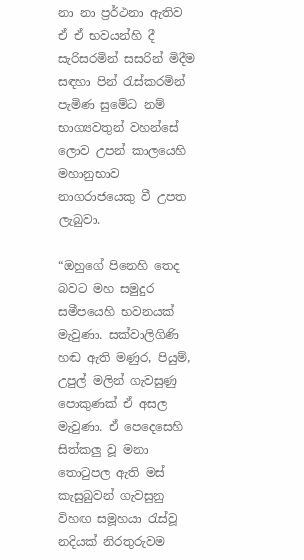නා නා ප්‍රර්ථනා ඇතිව ඒ ඒ භවයන්හි දී සැරිසරමින් සසරින්‌ මිදීම සඳහා පින්‌ රැස්කරමින්‌ පැමිණ සුමේධ නම්‌ භාග්‍යවතුන්‌ වහන්සේ ලොව උපන්‌ කාලයෙහි මහානුභාව නාගරාජයෙකු වී උපත ලැබුවා.

“ඔහුගේ පිනෙහි තෙද බවට මහ සමුදුර සමීපයෙහි භවනයක්‌ මැවුණා. සක්වාලිගිණි හඬ ඇති මණුර, පියුම්‌, උපුල්‌ මලින්‌ ගැවසුණු පොකුණක්‌ ඒ අසල මැවුණා. ඒ පෙදෙසෙහි සිත්කලු වූ මනා තොටුපල ඇති මස්‌ කැසුබුවන්‌ ගැවසුනු විහඟ සමූහයා රැස්වූ නදියක්‌ නිරතුරුවම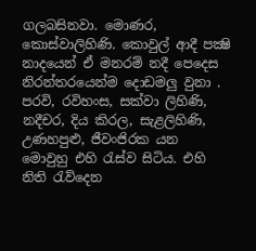ගලබසිනවා. මොණර, කොස්වාලිහිණි. කොවුල්‌ ආදී පක්‍ෂි නාදයෙන්‌ ඒ මනරම්‌ නදී පෙදෙස නිරන්තරයෙන්ම දොඩමලු වුනා . පරවි, රවිහංස, සක්වා ලිහිණි, නදීචර, දිය කිරල, සැළලිහිණි, උණහපුළු, ජීවංජිරක යන මොවුහු එහි රැස්ව සිටිය. එහි නිති රැව්දෙන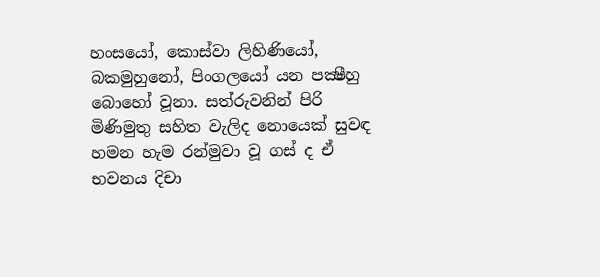හංසයෝ, කොස්වා ලිහිණියෝ, බකමුහුනෝ, පිංගලයෝ යන පක්‍ෂීහු බොහෝ වූනා. සත්රුවනින්‌ පිරි මිණිමුතු සහිත වැලිද නොයෙක්‌ සුවඳ හමන හැම රන්මුවා වූ ගස්‌ ද ඒ භවනය දිචා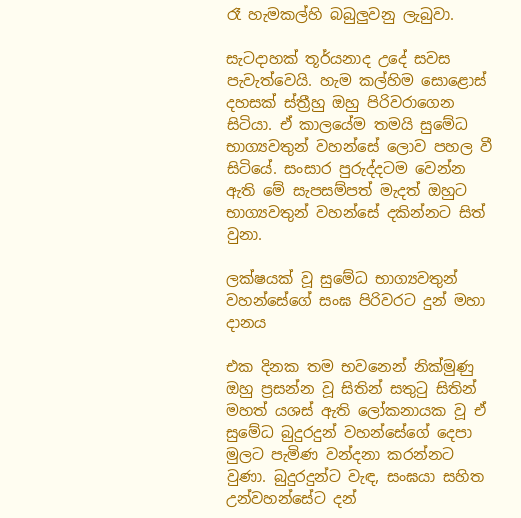රෑ හැමකල්හි බබුලුවනු ලැබුවා.

සැටදාහක්‌ තූර්යනාද උදේ සවස පැවැත්වෙයි. හැම කල්හිම සොළොස්‌ දහසක්‌ ස්ත්‍රීහු ඔහු පිරිවරාගෙන සිටියා. ඒ කාලයේම තමයි සුමේධ භාග්‍යවතුන් වහන්සේ ලොව පහල වී සිටියේ. සංසාර පුරුද්දටම වෙන්න ඇති මේ සැපසම්පත් මැදත් ඔහුට භාග්‍යවතුන් වහන්සේ දකින්නට සිත් වුනා.

ලක්ෂයක් වූ සුමේධ භාග්‍යවතුන් වහන්සේගේ සංඝ පිරිවරට දුන් මහා දානය

එක දිනක තම භවනෙන් නික්මුණු ඔහු ප්‍රසන්න වූ සිතින්‌ සතුටු සිතින්‌ මහත්‌ යශස්‌ ඇති ලෝකනායක වූ ඒ සුමේධ බුදුරදුන්‌ වහන්සේගේ දෙපා මුලට පැමිණ වන්දනා කරන්නට වුණා. බුදුරදුන්ට වැඳ, සංඝයා සහිත උන්වහන්සේට දන්‌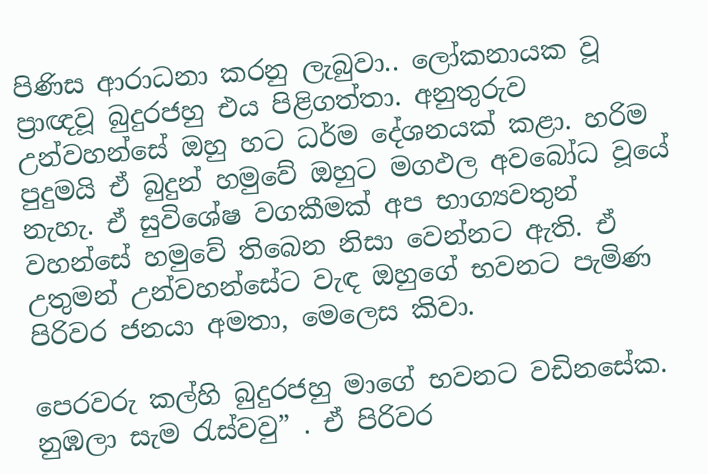පිණිස ආරාධනා කරනු ලැබුවා.. ලෝකනායක වූ ප්‍රාඥවූ බුදුරජහු එය පිළිගත්තා. අනුතුරුව උන්වහන්සේ ඔහු හට ධර්ම දේශනයක් කළා. හරිම පුදුමයි ඒ බුදුන් හමුවේ ඔහුට මගඵල අවබෝධ වූයේ නැහැ. ඒ සුවිශේෂ වගකීමක් අප භාග්‍යවතුන් වහන්සේ හමුවේ තිබෙන නිසා වෙන්නට ඇති. ඒ උතුමන් උන්වහන්සේට වැඳ ඔහුගේ භවනට පැමිණ පිරිවර ජනයා අමතා, මෙලෙස කිවා.

පෙරවරු කල්හි බුදුරජහු මාගේ භවනට වඩිනසේක. නුඹලා සැම රැස්වවු” . ඒ පිරිවර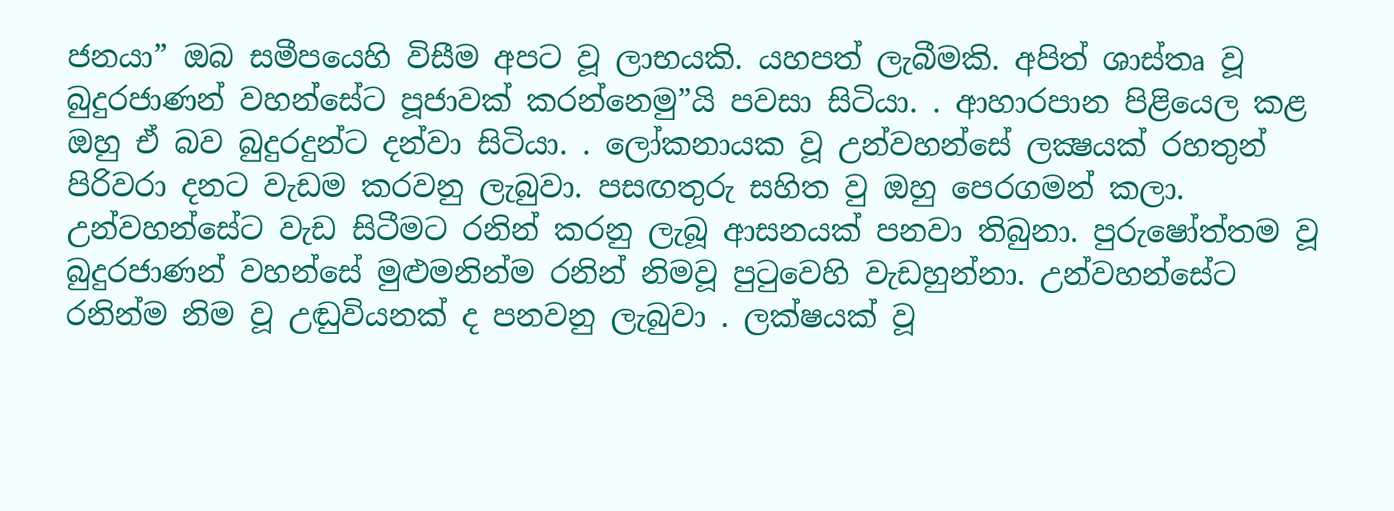ජනයා” ඔබ සමීපයෙහි විසීම අපට වූ ලාභයකි. යහපත්‌ ලැබීමකි. අපිත්‌ ශාස්තෘ වූ බුදුරජාණන්‌ වහන්සේට පූජාවක්‌ කරන්නෙමු”යි පවසා සිටියා. . ආහාරපාන පිළියෙල කළ ඔහු ඒ බව බුදුරදුන්ට දන්වා සිටියා. . ලෝකනායක වූ උන්වහන්සේ ලක්‍ෂයක්‌ රහතුන්‌ පිරිවරා දනට වැඩම කරවනු ලැබුවා. පසඟතුරු සහිත වු ඔහු පෙරගමන්‌ කලා. උන්වහන්සේට වැඩ සිටීමට රනින් කරනු ලැබූ ආසනයක් පනවා තිබුනා. පුරුෂෝත්තම වූ බුදුරජාණන්‌ වහන්සේ මුළුමනින්‌ම රනින්‌ නිමවූ පුටුවෙහි වැඩහුන්නා. උන්වහන්සේට රනින්ම නිම වූ උඬුවියනක්‌ ද පනවනු ලැබුවා . ලක්ෂයක් වූ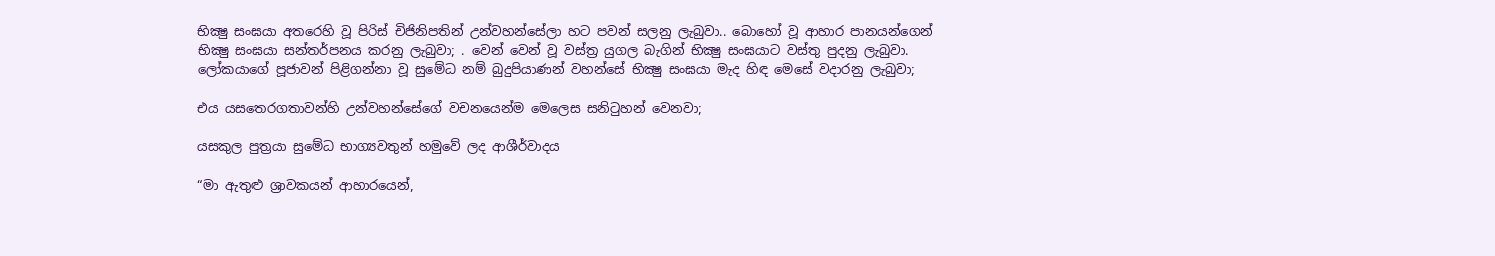භික්‍ෂු සංඝයා අතරෙහි වූ පිරිස් චිජිනිපතින්‌ උන්වහන්සේලා හට පවන් සලනු ලැබුවා.. බොහෝ වූ ආහාර පානයන්ගෙන්‌ භික්‍ෂු සංඝයා සන්තර්පනය කරනු ලැබුවා; . වෙන්‌ වෙන්‌ වූ වස්ත්‍ර යුගල බැගින්‌ භික්‍ෂු සංඝයාට වස්තු පුදනු ලැබුවා. ලෝකයාගේ පූජාවන්‌ පිළිගන්නා වූ සුමේධ නම්‌ බුදුපියාණන්‌ වහන්සේ භික්‍ෂු සංඝයා මැද හිඳ මෙසේ වදාරනු ලැබුවා;

එය යසතෙරගතාවන්හි උන්වහන්සේගේ වචනයෙන්ම මෙලෙස සනිටුහන් වෙනවා;

යසකුල පුත්‍රයා සුමේධ භාග්‍යවතුන් හමුවේ ලද ආශීර්වාදය

“මා ඇතුළු ශ්‍රාවකයන්‌ ආහාරයෙන්‌,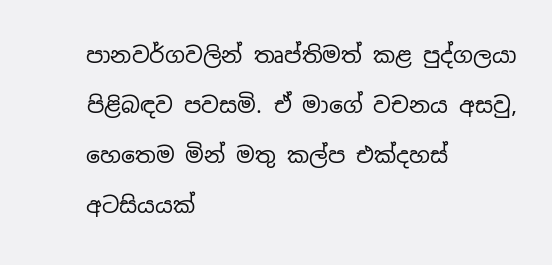පානවර්ගවලින්‌ තෘප්තිමත්‌ කළ පුද්ගලයා පිළිබඳව පවසමි. ඒ මාගේ වචනය අසවු, හෙතෙම මින්‌ මතු කල්ප එක්දහස්‌ අටසියයක්‌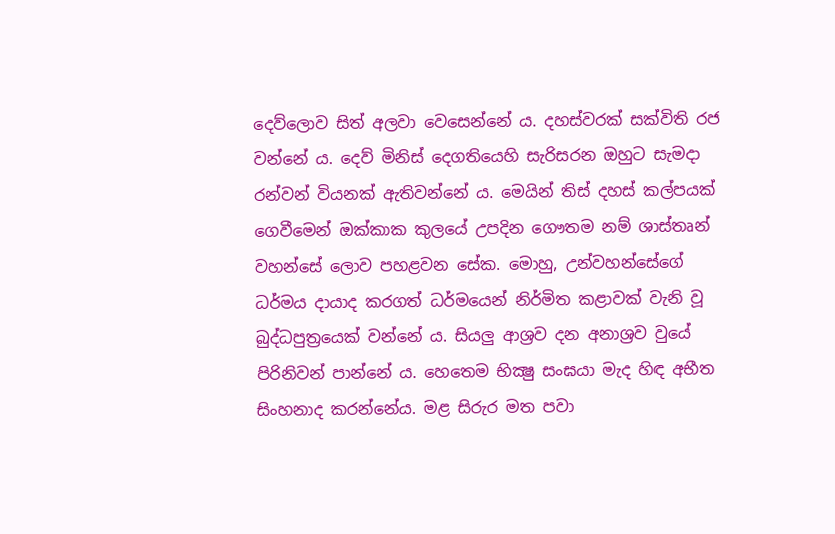දෙව්ලොව සිත්‌ අලවා වෙසෙන්නේ ය. දහස්වරක්‌ සක්විති රජ වන්නේ ය. දෙව්‌ මිනිස්‌ දෙගතියෙහි සැරිසරන ඔහුට සැමදා රන්වන්‌ වියනක්‌ ඇතිවන්නේ ය. මෙයින්‌ තිස්‌ දහස්‌ කල්පයක්‌ ගෙවීමෙන්‌ ඔක්කාක කුලයේ උපදින ගෞතම නම්‌ ශාස්තෘන්‌ වහන්සේ ලොව පහළවන සේක. මොහු, උන්වහන්සේගේ ධර්මය දායාද කරගත්‌ ධර්මයෙන්‌ නිර්මිත කළාවක්‌ වැනි වූ බුද්ධපුත්‍රයෙක්‌ වන්නේ ය. සියලු ආශ්‍රව දන අනාශ්‍රව වුයේ පිරිනිවන්‌ පාන්නේ ය. හෙතෙම භික්‍ෂු සංඝයා මැද හිඳ අභීත සිංහනාද කරන්නේය. මළ සිරුර මත පවා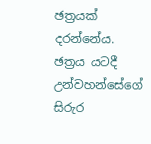ඡත්‍රයක්‌ දරන්නේය. ඡත්‍රය යටදී උන්වහන්සේගේ සිරුර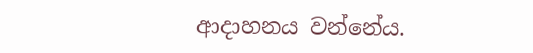ආදාහනය වන්නේය.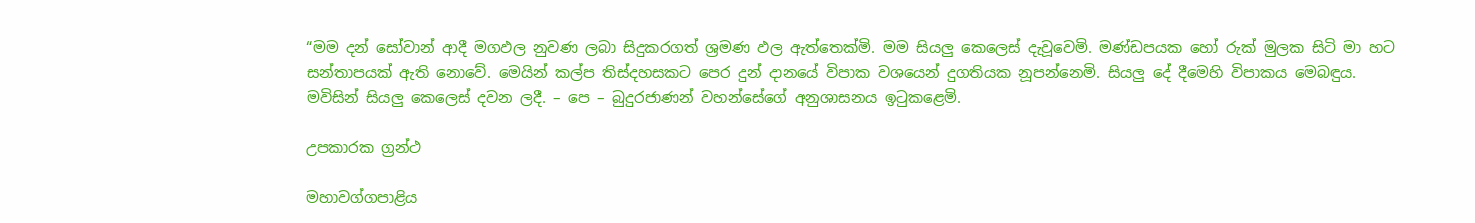“මම දන්‌ සෝවාන්‌ ආදී මගඵල නුවණ ලබා සිදුකරගත්‌ ශ්‍රමණ ඵල ඇත්තෙක්මි. මම සියලු කෙලෙස්‌ දැවූවෙමි. මණ්ඩපයක හෝ රුක්‌ මුලක සිටි මා හට සන්තාපයක්‌ ඇති නොවේ. මෙයින්‌ කල්ප තිස්දහසකට පෙර දුන්‌ දානයේ විපාක වශයෙන්‌ දුගතියක නූපන්නෙමි. සියලු දේ දීමෙහි විපාකය මෙබඳුය. මවිසින්‌ සියලු කෙලෙස්‌ දවන ලදී. – පෙ – බුදුරජාණන්‌ වහන්සේගේ අනුශාසනය ඉටුකළෙමි.

උපකාරක ග්‍රන්ථ

මහාවග්ගපාළිය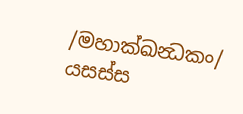/මහාක්ඛන්‍ධකං/ යසස්ස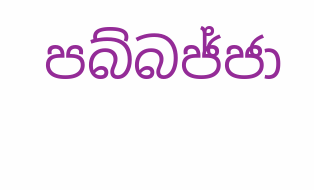පබ්බජ්ජා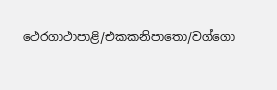ථෙරගාථාපාළි/එකකනිපාතො/වග්ගො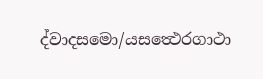ද්වාදසමො/යසත්‍ථෙරගාථා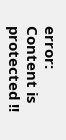error: Content is protected !!